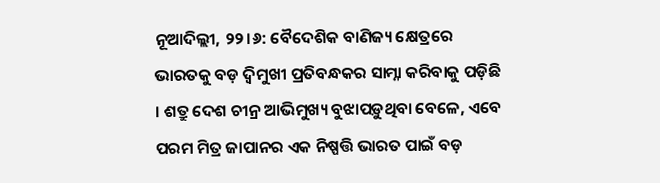ନୂଆଦିଲ୍ଲୀ, ୨୨।୬: ବୈଦେଶିକ ବାଣିଜ୍ୟ କ୍ଷେତ୍ରରେ ଭାରତକୁ ବଡ଼ ଦ୍ୱିମୁଖୀ ପ୍ରତିବନ୍ଧକର ସାମ୍ନା କରିବାକୁ ପଡ଼ିଛି । ଶତ୍ରୁ ଦେଶ ଚୀନ୍ର ଆଭିମୁଖ୍ୟ ବୁଝାପଡ଼ୁଥିବା ବେଳେ, ଏବେ ପରମ ମିତ୍ର ଜାପାନର ଏକ ନିଷ୍ପତ୍ତି ଭାରତ ପାଇଁ ବଡ଼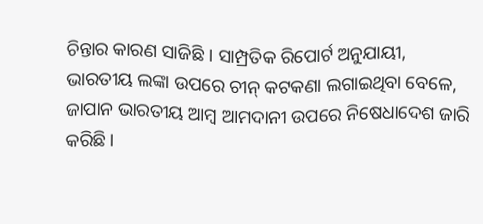ଚିନ୍ତାର କାରଣ ସାଜିଛି । ସାମ୍ପ୍ରତିକ ରିପୋର୍ଟ ଅନୁଯାୟୀ, ଭାରତୀୟ ଲଙ୍କା ଉପରେ ଚୀନ୍ କଟକଣା ଲଗାଇଥିବା ବେଳେ, ଜାପାନ ଭାରତୀୟ ଆମ୍ବ ଆମଦାନୀ ଉପରେ ନିଷେଧାଦେଶ ଜାରି କରିଛି ।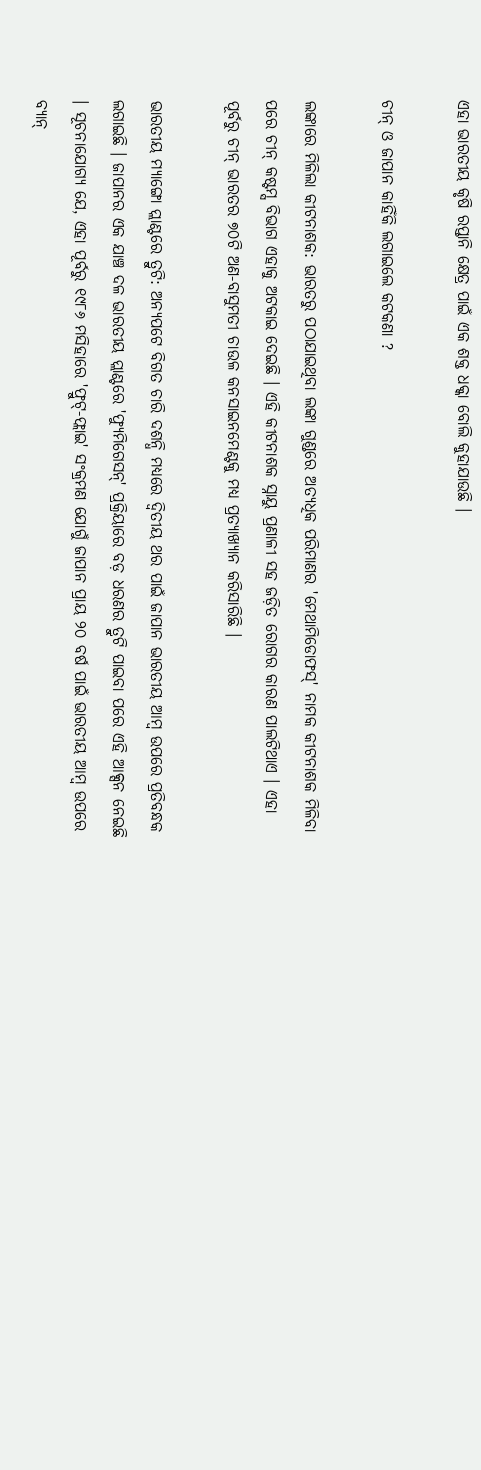ଏହା ଭାରତୀୟ କୃଷି ରପ୍ତାନି କ୍ଷେତ୍ର ପାଇଁ ଏକ ଶକ୍ତ ଧକ୍କା ବୋଲି କୁହାଯାଉଛି ।

ଚୀନ୍ ଓ ଜାପାନ କାହିଁକି ଲଗାଇଲେ କଟକଣା ?

ଲଙ୍କାରେ ମିଳିଲା କୀଟନାଶକ: ଭାରତରୁ ପଠାଯାଇଥିବା ଲଙ୍କା ଗୁଣ୍ଡରେ ଅତ୍ୟଧିକ ପରିମାଣର 'ମେଥାମିଡୋଫସ୍' ନାମକ କୀଟନାଶକ ମିଳିବା ପରେ ଚୀନ୍ କଷ୍ଟମ୍ସ ବିଭାଗ ଏହାକୁ ଅଟକାଇ ଦେଇଛି । ଏହି କୀଟନାଶକ ସ୍ନାୟୁ ପ୍ରଣାଳୀ ସହ ଜଡ଼ିତ ରୋଗର କାରଣ ପାଲଟିଥାଏ । ଏହା ପୂର୍ବରୁ ଚୀନ୍ ଭାରତର ୭୦ଟି ଅଣ-ବାସୁମତୀ ଚାଉଳ କନସାଇନମେଣ୍ଟକୁ ମଧ୍ୟ ପ୍ରତ୍ୟାଖ୍ୟାନ କରିସାରିଛି ।

ଭାରତୀୟ ମ୍ୟାଙ୍ଗୋ ପ୍ଲାଣ୍ଟରେ ତ୍ରୁଟି: ଅନ୍ୟପଟେ ବିଗତ ଚାରି ଦଶନ୍ଧି ମଧ୍ୟରେ ଦ୍ୱିତୀୟ ଥର ପାଇଁ ଜାପାନ ଭାରତୀୟ ଆମ୍ବ ଉପରେ ପ୍ରତିବନ୍ଧକ ଲଗାଇଛି । ଜାପାନର ଏକ ଯାଞ୍ଚ ଦଳ ଭାରତୀୟ ପ୍ଲାଣ୍ଟରେ 'ଫ୍ୟୁମିଗେସନ୍' ପ୍ରକ୍ରିୟାରେ ବଡ଼ ଧରଣର ତ୍ରୁଟି ପାଇବା ପରେ ଏହି ଆକ୍ସନ ନେଇଛି । ସୂଚନାଯୋଗ୍ୟ ଯେ, ଏହା ପୂର୍ବରୁ ୧୯୮୬ ମସିହାରେ 'ଫ୍ରୁଟ୍-ଫ୍ଲାଇ' ସଂକ୍ରମଣ ଯୋଗୁଁ ଜାପାନ ପ୍ରାୟ ୨୦ ବର୍ଷ ପାଇଁ ଭାରତୀୟ ଆମ୍ବ ଉପରେ ବ୍ୟାନ୍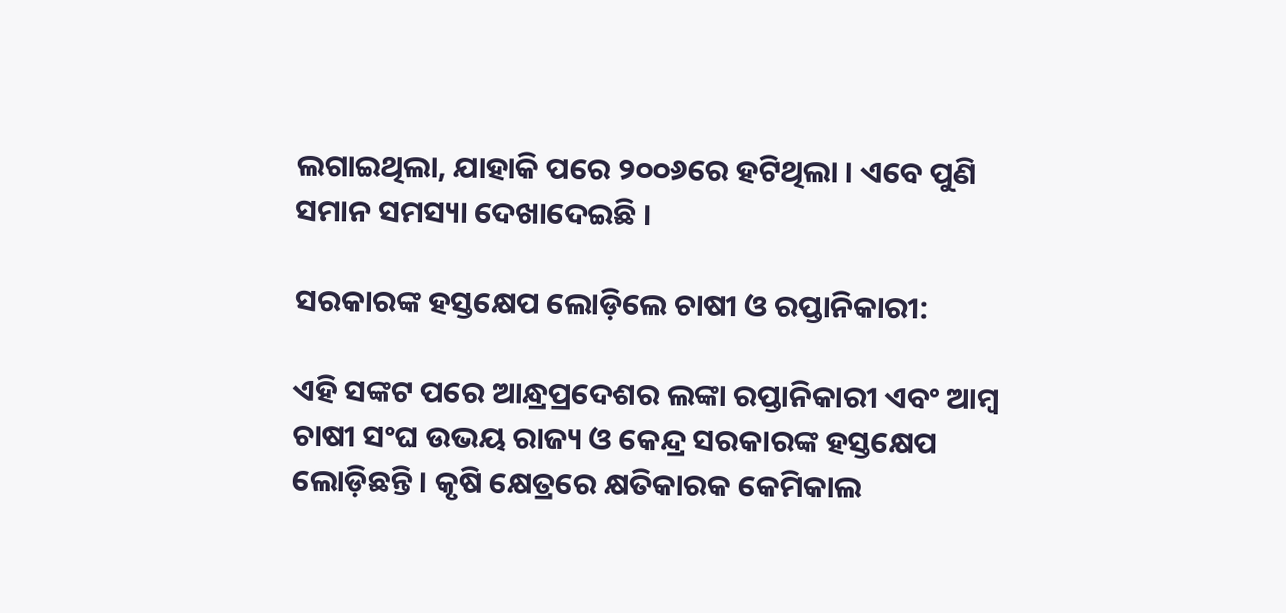ଲଗାଇଥିଲା, ଯାହାକି ପରେ ୨୦୦୬ରେ ହଟିଥିଲା । ଏବେ ପୁଣି ସମାନ ସମସ୍ୟା ଦେଖାଦେଇଛି ।

ସରକାରଙ୍କ ହସ୍ତକ୍ଷେପ ଲୋଡ଼ିଲେ ଚାଷୀ ଓ ରପ୍ତାନିକାରୀ:

ଏହି ସଙ୍କଟ ପରେ ଆନ୍ଧ୍ରପ୍ରଦେଶର ଲଙ୍କା ରପ୍ତାନିକାରୀ ଏବଂ ଆମ୍ବ ଚାଷୀ ସଂଘ ଉଭୟ ରାଜ୍ୟ ଓ କେନ୍ଦ୍ର ସରକାରଙ୍କ ହସ୍ତକ୍ଷେପ ଲୋଡ଼ିଛନ୍ତି । କୃଷି କ୍ଷେତ୍ରରେ କ୍ଷତିକାରକ କେମିକାଲ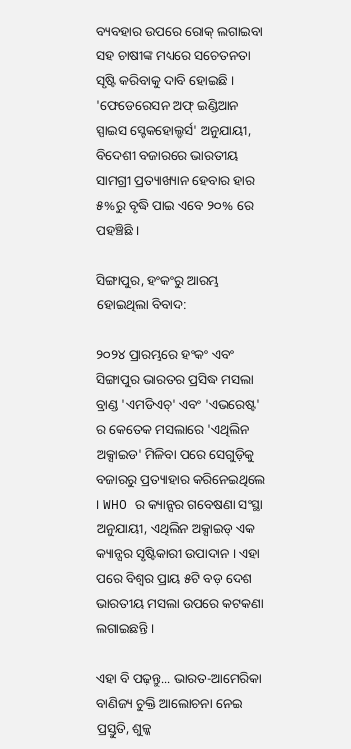ବ୍ୟବହାର ଉପରେ ରୋକ୍ ଲଗାଇବା ସହ ଚାଷୀଙ୍କ ମଧ୍ୟରେ ସଚେତନତା ସୃଷ୍ଟି କରିବାକୁ ଦାବି ହୋଇଛି । 'ଫେଡେରେସନ ଅଫ୍ ଇଣ୍ଡିଆନ ସ୍ପାଇସ ସ୍ଟେକହୋଲ୍ଡର୍ସ' ଅନୁଯାୟୀ, ବିଦେଶୀ ବଜାରରେ ଭାରତୀୟ ସାମଗ୍ରୀ ପ୍ରତ୍ୟାଖ୍ୟାନ ହେବାର ହାର ୫%ରୁ ବୃଦ୍ଧି ପାଇ ଏବେ ୨୦% ରେ ପହଞ୍ଚିଛି ।

ସିଙ୍ଗାପୁର, ହଂକଂରୁ ଆରମ୍ଭ ହୋଇଥିଲା ବିବାଦ:

୨୦୨୪ ପ୍ରାରମ୍ଭରେ ହଂକଂ ଏବଂ ସିଙ୍ଗାପୁର ଭାରତର ପ୍ରସିଦ୍ଧ ମସଲା ବ୍ରାଣ୍ଡ 'ଏମଡିଏଚ୍' ଏବଂ 'ଏଭରେଷ୍ଟ' ର କେତେକ ମସଲାରେ 'ଏଥିଲିନ ଅକ୍ସାଇଡ' ମିଳିବା ପରେ ସେଗୁଡ଼ିକୁ ବଜାରରୁ ପ୍ରତ୍ୟାହାର କରିନେଇଥିଲେ । WHO ର କ୍ୟାନ୍ସର ଗବେଷଣା ସଂସ୍ଥା ଅନୁଯାୟୀ, ଏଥିଲିନ ଅକ୍ସାଇଡ୍ ଏକ କ୍ୟାନ୍ସର ସୃଷ୍ଟିକାରୀ ଉପାଦାନ । ଏହା ପରେ ବିଶ୍ୱର ପ୍ରାୟ ୫ଟି ବଡ଼ ଦେଶ ଭାରତୀୟ ମସଲା ଉପରେ କଟକଣା ଲଗାଇଛନ୍ତି ।

ଏହା ବି ପଢ଼ନ୍ତୁ... ଭାରତ-ଆମେରିକା ବାଣିଜ୍ୟ ଚୁକ୍ତି ଆଲୋଚନା ନେଇ ପ୍ରସ୍ତୁତି, ଶୁଳ୍କ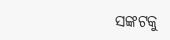ସଙ୍କଟକୁ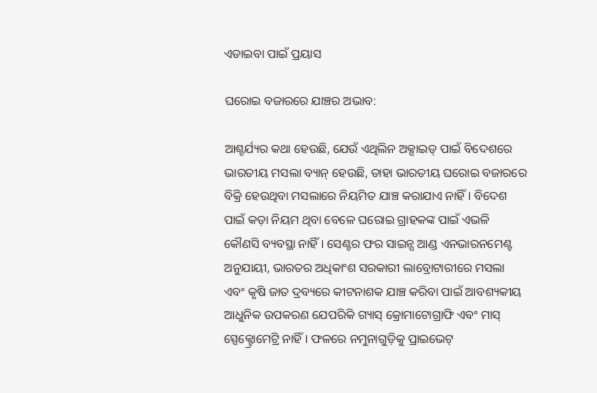ଏଡାଇବା ପାଇଁ ପ୍ରୟାସ

ଘରୋଇ ବଜାରରେ ଯାଞ୍ଚର ଅଭାବ:

ଆଶ୍ଚର୍ଯ୍ୟର କଥା ହେଉଛି, ଯେଉଁ ଏଥିଲିନ ଅକ୍ସାଇଡ୍ ପାଇଁ ବିଦେଶରେ ଭାରତୀୟ ମସଲା ବ୍ୟାନ୍ ହେଉଛି, ତାହା ଭାରତୀୟ ଘରୋଇ ବଜାରରେ ବିକ୍ରି ହେଉଥିବା ମସଲାରେ ନିୟମିତ ଯାଞ୍ଚ କରାଯାଏ ନାହିଁ । ବିଦେଶ ପାଇଁ କଡ଼ା ନିୟମ ଥିବା ବେଳେ ଘରୋଇ ଗ୍ରାହକଙ୍କ ପାଇଁ ଏଭଳି କୌଣସି ବ୍ୟବସ୍ଥା ନାହିଁ । ସେଣ୍ଟର ଫର ସାଇନ୍ସ ଆଣ୍ଡ ଏନଭାରନମେଣ୍ଟ ଅନୁଯାୟୀ, ଭାରତର ଅଧିକାଂଶ ସରକାରୀ ଲାବ୍ରୋଟାରୀରେ ମସଲା ଏବଂ କୃଷି ଜାତ ଦ୍ରବ୍ୟରେ କୀଟନାଶକ ଯାଞ୍ଚ କରିବା ପାଇଁ ଆବଶ୍ୟକୀୟ ଆଧୁନିକ ଉପକରଣ ଯେପରିକି ଗ୍ୟାସ୍ କ୍ରୋମାଟୋଗ୍ରାଫି ଏବଂ ମାସ୍ ସ୍ପେକ୍ଟ୍ରୋମେଟ୍ରି ନାହିଁ । ଫଳରେ ନମୁନାଗୁଡ଼ିକୁ ପ୍ରାଇଭେଟ୍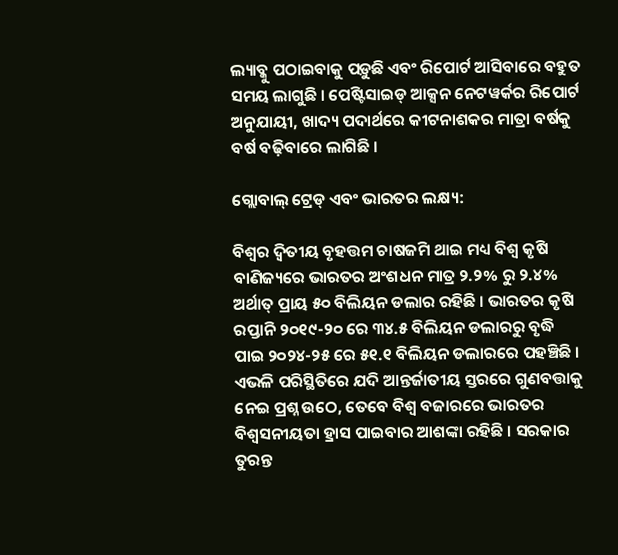ଲ୍ୟାବ୍କୁ ପଠାଇବାକୁ ପଡ଼ୁଛି ଏବଂ ରିପୋର୍ଟ ଆସିବାରେ ବହୁତ ସମୟ ଲାଗୁଛି । ପେଷ୍ଟିସାଇଡ୍ ଆକ୍ସନ ନେଟୱର୍କର ରିପୋର୍ଟ ଅନୁଯାୟୀ, ଖାଦ୍ୟ ପଦାର୍ଥରେ କୀଟନାଶକର ମାତ୍ରା ବର୍ଷକୁ ବର୍ଷ ବଢ଼ିବାରେ ଲାଗିଛି ।

ଗ୍ଲୋବାଲ୍ ଟ୍ରେଡ୍ ଏବଂ ଭାରତର ଲକ୍ଷ୍ୟ:

ବିଶ୍ୱର ଦ୍ୱିତୀୟ ବୃହତ୍ତମ ଚାଷଜମି ଥାଇ ମଧ୍ୟ ବିଶ୍ୱ କୃଷି ବାଣିଜ୍ୟରେ ଭାରତର ଅଂଶଧନ ମାତ୍ର ୨.୨% ରୁ ୨.୪% ଅର୍ଥାତ୍ ପ୍ରାୟ ୫୦ ବିଲିୟନ ଡଲାର ରହିଛି । ଭାରତର କୃଷି ରପ୍ତାନି ୨୦୧୯-୨୦ ରେ ୩୪.୫ ବିଲିୟନ ଡଲାରରୁ ବୃଦ୍ଧି ପାଇ ୨୦୨୪-୨୫ ରେ ୫୧.୧ ବିଲିୟନ ଡଲାରରେ ପହଞ୍ଚିଛି । ଏଭଳି ପରିସ୍ଥିତିରେ ଯଦି ଆନ୍ତର୍ଜାତୀୟ ସ୍ତରରେ ଗୁଣବତ୍ତାକୁ ନେଇ ପ୍ରଶ୍ନ ଉଠେ, ତେବେ ବିଶ୍ୱ ବଜାରରେ ଭାରତର ବିଶ୍ୱସନୀୟତା ହ୍ରାସ ପାଇବାର ଆଶଙ୍କା ରହିଛି । ସରକାର ତୁରନ୍ତ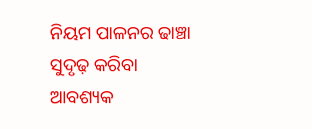ନିୟମ ପାଳନର ଢାଞ୍ଚା ସୁଦୃଢ଼ କରିବା ଆବଶ୍ୟକ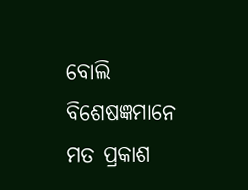ବୋଲି ବିଶେଷଜ୍ଞମାନେ ମତ ପ୍ରକାଶ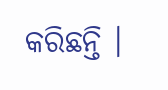କରିଛନ୍ତି ।